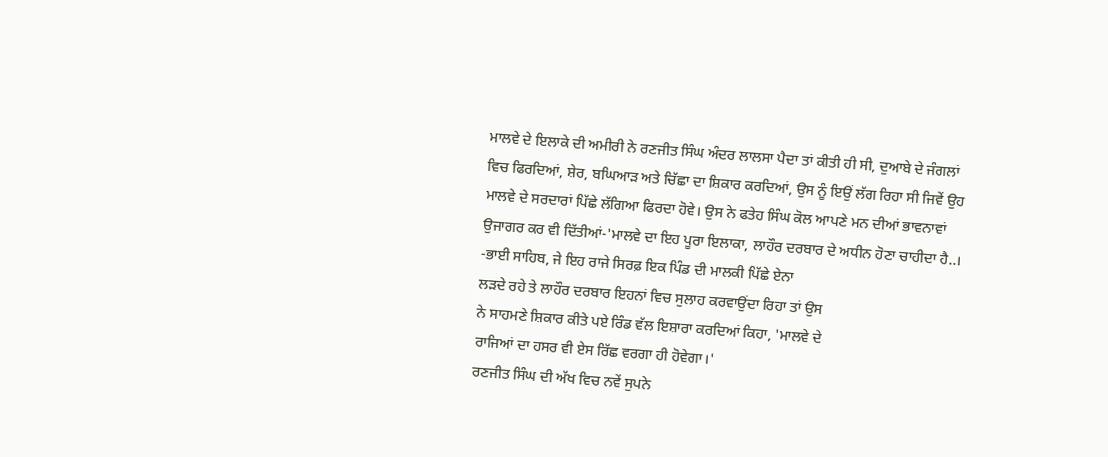ਮਾਲਵੇ ਦੇ ਇਲਾਕੇ ਦੀ ਅਮੀਰੀ ਨੇ ਰਣਜੀਤ ਸਿੰਘ ਅੰਦਰ ਲਾਲਸਾ ਪੈਦਾ ਤਾਂ ਕੀਤੀ ਹੀ ਸੀ, ਦੁਆਬੇ ਦੇ ਜੰਗਲਾਂ ਵਿਚ ਫਿਰਦਿਆਂ, ਸ਼ੇਰ, ਬਘਿਆੜ ਅਤੇ ਚਿੱਛਾ ਦਾ ਸ਼ਿਕਾਰ ਕਰਦਿਆਂ, ਉਸ ਨੂੰ ਇਉਂ ਲੱਗ ਰਿਹਾ ਸੀ ਜਿਵੇਂ ਉਹ ਮਾਲਵੇ ਦੇ ਸਰਦਾਰਾਂ ਪਿੱਛੇ ਲੱਗਿਆ ਫਿਰਦਾ ਹੋਵੇ। ਉਸ ਨੇ ਫਤੇਹ ਸਿੰਘ ਕੋਲ ਆਪਣੇ ਮਨ ਦੀਆਂ ਭਾਵਨਾਵਾਂ ਉਜਾਗਰ ਕਰ ਵੀ ਦਿੱਤੀਆਂ-'ਮਾਲਵੇ ਦਾ ਇਹ ਪੂਰਾ ਇਲਾਕਾ, ਲਾਹੌਰ ਦਰਬਾਰ ਦੇ ਅਧੀਨ ਹੋਣਾ ਚਾਹੀਦਾ ਹੈ..।
-ਭਾਈ ਸਾਹਿਬ, ਜੇ ਇਹ ਰਾਜੇ ਸਿਰਫ਼ ਇਕ ਪਿੰਡ ਦੀ ਮਾਲਕੀ ਪਿੱਛੇ ਏਨਾ
ਲੜਦੇ ਰਹੇ ਤੇ ਲਾਹੌਰ ਦਰਬਾਰ ਇਹਨਾਂ ਵਿਚ ਸੁਲਾਹ ਕਰਵਾਉਂਦਾ ਰਿਹਾ ਤਾਂ ਉਸ
ਨੇ ਸਾਹਮਣੇ ਸ਼ਿਕਾਰ ਕੀਤੇ ਪਏ ਰਿੰਡ ਵੱਲ ਇਸ਼ਾਰਾ ਕਰਦਿਆਂ ਕਿਹਾ, 'ਮਾਲਵੇ ਦੇ
ਰਾਜਿਆਂ ਦਾ ਹਸਰ ਵੀ ਏਸ ਰਿੱਛ ਵਰਗਾ ਹੀ ਹੋਵੇਗਾ।'
ਰਣਜੀਤ ਸਿੰਘ ਦੀ ਅੱਖ ਵਿਚ ਨਵੇਂ ਸੁਪਨੇ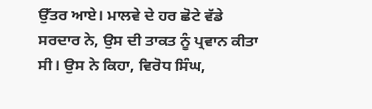ਉੱਤਰ ਆਏ। ਮਾਲਵੇ ਦੇ ਹਰ ਛੋਟੇ ਵੱਡੇ ਸਰਦਾਰ ਨੇ, ਉਸ ਦੀ ਤਾਕਤ ਨੂੰ ਪ੍ਰਵਾਨ ਕੀਤਾ ਸੀ। ਉਸ ਨੇ ਕਿਹਾ, ਵਿਰੋਧ ਸਿੰਘ,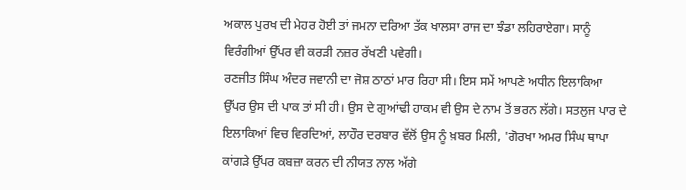ਅਕਾਲ ਪੁਰਖ ਦੀ ਮੇਹਰ ਹੋਈ ਤਾਂ ਜਮਨਾ ਦਰਿਆ ਤੱਕ ਖਾਲਸਾ ਰਾਜ ਦਾ ਝੰਡਾ ਲਹਿਰਾਏਗਾ। ਸਾਨੂੰ ਵਿਰੰਗੀਆਂ ਉੱਪਰ ਵੀ ਕਰੜੀ ਨਜ਼ਰ ਰੱਖਣੀ ਪਵੇਗੀ।
ਰਣਜੀਤ ਸਿੰਘ ਅੰਦਰ ਜਵਾਨੀ ਦਾ ਜੋਸ਼ ਠਾਠਾਂ ਮਾਰ ਰਿਹਾ ਸੀ। ਇਸ ਸਮੇਂ ਆਪਣੇ ਅਧੀਨ ਇਲਾਕਿਆ ਉੱਪਰ ਉਸ ਦੀ ਪਾਕ ਤਾਂ ਸੀ ਹੀ। ਉਸ ਦੇ ਗੁਆਂਢੀ ਹਾਕਮ ਵੀ ਉਸ ਦੇ ਨਾਮ ਤੋਂ ਭਰਨ ਲੱਗੇ। ਸਤਲੁਜ ਪਾਰ ਦੇ ਇਲਾਕਿਆਂ ਵਿਚ ਵਿਰਦਿਆਂ, ਲਾਹੌਰ ਦਰਬਾਰ ਵੱਲੋਂ ਉਸ ਨੂੰ ਖ਼ਬਰ ਮਿਲੀ, 'ਗੋਰਖਾ ਅਮਰ ਸਿੰਘ ਥਾਪਾ ਕਾਂਗੜੇ ਉੱਪਰ ਕਬਜ਼ਾ ਕਰਨ ਦੀ ਨੀਯਤ ਨਾਲ ਅੱਗੇ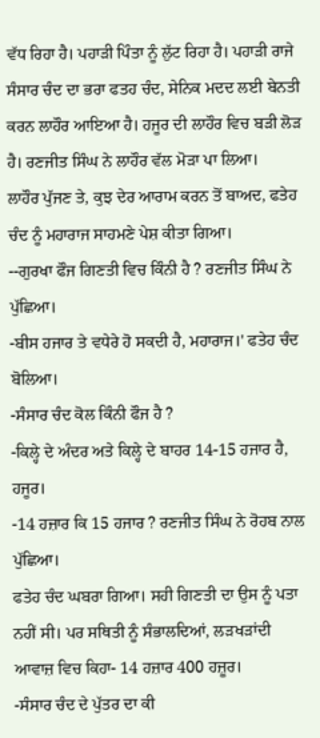ਵੱਧ ਰਿਹਾ ਹੈ। ਪਹਾੜੀ ਪਿੰਤਾ ਨੂੰ ਲੁੱਟ ਰਿਹਾ ਹੈ। ਪਹਾੜੀ ਰਾਜੇ ਸੰਸਾਰ ਚੰਦ ਦਾ ਭਰਾ ਫਤਹ ਚੰਦ, ਸੇਨਿਕ ਮਦਦ ਲਈ ਬੇਨਤੀ ਕਰਨ ਲਾਹੌਰ ਆਇਆ ਹੈ। ਹਜੂਰ ਦੀ ਲਾਹੌਰ ਵਿਚ ਬੜੀ ਲੋੜ ਹੈ। ਰਣਜੀਤ ਸਿੰਘ ਨੇ ਲਾਹੌਰ ਵੱਲ ਮੋੜਾ ਪਾ ਲਿਆ।
ਲਾਹੌਰ ਪੁੱਜਣ ਤੇ, ਕੁਝ ਦੇਰ ਆਰਾਮ ਕਰਨ ਤੋਂ ਬਾਅਦ, ਫਤੇਹ ਚੰਦ ਨੂੰ ਮਹਾਰਾਜ ਸਾਹਮਣੇ ਪੇਸ਼ ਕੀਤਾ ਗਿਆ।
--ਗੁਰਖਾ ਫੌਜ ਗਿਣਤੀ ਵਿਚ ਕਿੰਨੀ ਹੈ ? ਰਣਜੀਤ ਸਿੰਘ ਨੇ ਪੁੱਛਿਆ।
-ਬੀਸ ਹਜਾਰ ਤੇ ਵਧੇਰੇ ਹੋ ਸਕਦੀ ਹੈ, ਮਹਾਰਾਜ।' ਫਤੇਹ ਚੰਦ ਬੋਲਿਆ।
-ਸੰਸਾਰ ਚੰਦ ਕੋਲ ਕਿੰਨੀ ਫੌਜ ਹੈ ?
-ਕਿਲ੍ਹੇ ਦੇ ਅੰਦਰ ਅਤੇ ਕਿਲ੍ਹੇ ਦੇ ਬਾਹਰ 14-15 ਹਜਾਰ ਹੈ, ਹਜੂਰ।
-14 ਹਜ਼ਾਰ ਕਿ 15 ਹਜਾਰ ? ਰਣਜੀਤ ਸਿੰਘ ਨੇ ਰੋਹਬ ਨਾਲ ਪੁੱਛਿਆ।
ਫਤੇਹ ਚੰਦ ਘਬਰਾ ਗਿਆ। ਸਹੀ ਗਿਣਤੀ ਦਾ ਉਸ ਨੂੰ ਪਤਾ ਨਹੀਂ ਸੀ। ਪਰ ਸਥਿਤੀ ਨੂੰ ਸੰਭਾਲਦਿਆਂ, ਲੜਖੜਾਂਦੀ ਆਵਾਜ਼ ਵਿਚ ਕਿਹਾ- 14 ਹਜ਼ਾਰ 400 ਹਜ਼ੂਰ।
-ਸੰਸਾਰ ਚੰਦ ਦੇ ਪੁੱਤਰ ਦਾ ਕੀ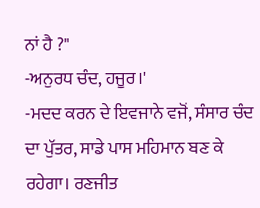ਨਾਂ ਹੈ ?"
-ਅਨੁਰਧ ਚੰਦ, ਹਜੂਰ।'
-ਮਦਦ ਕਰਨ ਦੇ ਇਵਜਾਨੇ ਵਜੋਂ, ਸੰਸਾਰ ਚੰਦ ਦਾ ਪੁੱਤਰ, ਸਾਡੇ ਪਾਸ ਮਹਿਮਾਨ ਬਣ ਕੇ ਰਹੇਗਾ। ਰਣਜੀਤ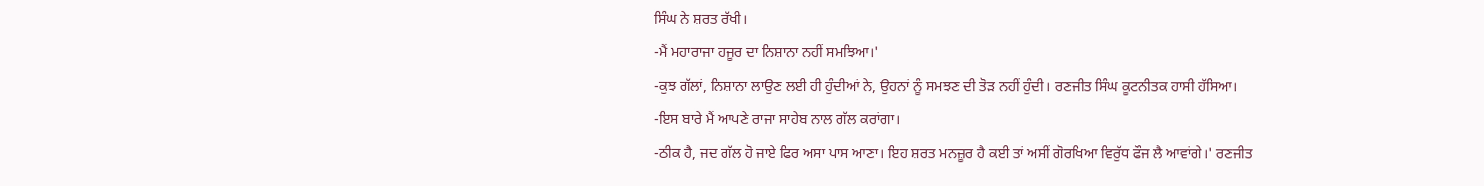ਸਿੰਘ ਨੇ ਸ਼ਰਤ ਰੱਖੀ।
-ਮੈਂ ਮਹਾਰਾਜਾ ਹਜੂਰ ਦਾ ਨਿਸ਼ਾਨਾ ਨਹੀਂ ਸਮਝਿਆ।'
-ਕੁਝ ਗੱਲਾਂ, ਨਿਸ਼ਾਨਾ ਲਾਉਣ ਲਈ ਹੀ ਹੁੰਦੀਆਂ ਨੇ, ਉਹਨਾਂ ਨੂੰ ਸਮਝਣ ਦੀ ਤੋੜ ਨਹੀਂ ਹੁੰਦੀ। ਰਣਜੀਤ ਸਿੰਘ ਕੂਟਨੀਤਕ ਹਾਸੀ ਹੱਸਿਆ।
-ਇਸ ਬਾਰੇ ਮੈਂ ਆਪਣੇ ਰਾਜਾ ਸਾਹੇਬ ਨਾਲ ਗੱਲ ਕਰਾਂਗਾ।
-ਠੀਕ ਹੈ, ਜਦ ਗੱਲ ਹੋ ਜਾਏ ਫਿਰ ਅਸਾ ਪਾਸ ਆਣਾ। ਇਹ ਸ਼ਰਤ ਮਨਜ਼ੂਰ ਹੈ ਕਈ ਤਾਂ ਅਸੀਂ ਗੋਰਖਿਆ ਵਿਰੁੱਧ ਫੌਜ ਲੈ ਆਵਾਂਗੇ।' ਰਣਜੀਤ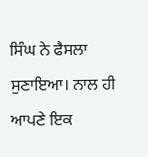ਸਿੰਘ ਨੇ ਫੈਸਲਾ ਸੁਣਾਇਆ। ਨਾਲ ਹੀ ਆਪਣੇ ਇਕ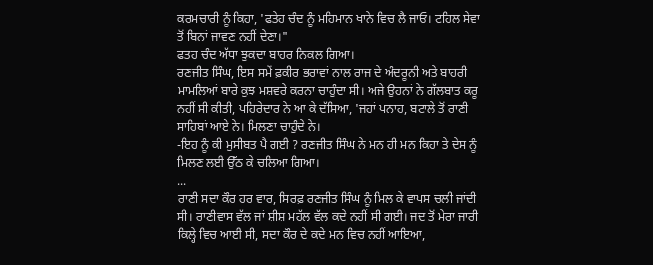ਕਰਮਚਾਰੀ ਨੂੰ ਕਿਹਾ, 'ਫਤੇਹ ਚੰਦ ਨੂੰ ਮਹਿਮਾਨ ਖਾਨੇ ਵਿਚ ਲੈ ਜਾਓ। ਟਹਿਲ ਸੇਵਾ ਤੋਂ ਬਿਨਾਂ ਜਾਵਣ ਨਹੀਂ ਦੇਣਾ।"
ਫਤਹ ਚੰਦ ਅੱਧਾ ਝੁਕਦਾ ਬਾਹਰ ਨਿਕਲ ਗਿਆ।
ਰਣਜੀਤ ਸਿੰਘ, ਇਸ ਸਮੇਂ ਫ਼ਕੀਰ ਭਰਾਵਾਂ ਨਾਲ ਰਾਜ ਦੇ ਅੰਦਰੂਨੀ ਅਤੇ ਬਾਹਰੀ ਮਾਮਲਿਆਂ ਬਾਰੇ ਕੁਝ ਮਸ਼ਵਰੇ ਕਰਨਾ ਚਾਹੁੰਦਾ ਸੀ। ਅਜੇ ਉਹਨਾਂ ਨੇ ਗੱਲਬਾਤ ਕਰੂ ਨਹੀਂ ਸੀ ਕੀਤੀ, ਪਹਿਰੇਦਾਰ ਨੇ ਆ ਕੇ ਦੱਸਿਆ, 'ਜਹਾਂ ਪਨਾਹ, ਬਟਾਲੇ ਤੋਂ ਰਾਣੀ ਸਾਹਿਬਾਂ ਆਏ ਨੇ। ਮਿਲਣਾ ਚਾਹੁੰਦੇ ਨੇ।
-ਇਹ ਨੂੰ ਕੀ ਮੁਸੀਬਤ ਪੈ ਗਈ ? ਰਣਜੀਤ ਸਿੰਘ ਨੇ ਮਨ ਹੀ ਮਨ ਕਿਹਾ ਤੇ ਦੇਸ ਨੂੰ ਮਿਲਣ ਲਈ ਉੱਠ ਕੇ ਚਲਿਆ ਗਿਆ।
...
ਰਾਣੀ ਸਦਾ ਕੌਰ ਹਰ ਵਾਰ, ਸਿਰਫ਼ ਰਣਜੀਤ ਸਿੰਘ ਨੂੰ ਮਿਲ ਕੇ ਵਾਪਸ ਚਲੀ ਜਾਂਦੀ ਸੀ। ਰਾਣੀਵਾਸ ਵੱਲ ਜਾਂ ਸ਼ੀਸ਼ ਮਹੱਲ ਵੱਲ ਕਦੇ ਨਹੀਂ ਸੀ ਗਈ। ਜਦ ਤੋਂ ਮੇਰਾ ਜਾਰੀ ਕਿਲ੍ਹੇ ਵਿਚ ਆਈ ਸੀ, ਸਦਾ ਕੌਰ ਦੇ ਕਦੇ ਮਨ ਵਿਚ ਨਹੀਂ ਆਇਆ,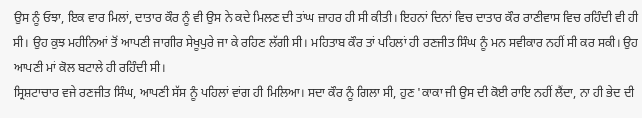ਉਸ ਨੂੰ ਓਝਾ, ਇਕ ਵਾਰ ਮਿਲਾਂ, ਦਾਤਾਰ ਕੌਰ ਨੂੰ ਵੀ ਉਸ ਨੇ ਕਦੇ ਮਿਲਣ ਦੀ ਤਾਂਘ ਜ਼ਾਹਰ ਹੀ ਸੀ ਕੀਤੀ। ਇਹਨਾਂ ਦਿਨਾਂ ਵਿਚ ਦਾਤਾਰ ਕੌਰ ਰਾਣੀਵਾਸ ਵਿਚ ਰਹਿੰਦੀ ਵੀ ਹੀ ਸੀ। ਉਹ ਕੁਝ ਮਹੀਨਿਆਂ ਤੋਂ ਆਪਣੀ ਜਾਗੀਰ ਸੇਖੂਪੁਰੇ ਜਾ ਕੇ ਰਹਿਣ ਲੱਗੀ ਸੀ। ਮਹਿਤਾਬ ਕੌਰ ਤਾਂ ਪਹਿਲਾਂ ਹੀ ਰਣਜੀਤ ਸਿੰਘ ਨੂੰ ਮਨ ਸਵੀਕਾਰ ਨਹੀਂ ਸੀ ਕਰ ਸਕੀ। ਉਹ ਆਪਣੀ ਮਾਂ ਕੋਲ ਬਟਾਲੇ ਹੀ ਰਹਿੰਦੀ ਸੀ।
ਸ੍ਰਿਸ਼ਟਾਚਾਰ ਵਜੇ ਰਣਜੀਤ ਸਿੰਘ, ਆਪਣੀ ਸੱਸ ਨੂੰ ਪਹਿਲਾਂ ਵਾਂਗ ਹੀ ਮਿਲਿਆ। ਸਦਾ ਕੌਰ ਨੂੰ ਗਿਲਾ ਸੀ, ਹੁਣ 'ਕਾਕਾ ਜੀ ਉਸ ਦੀ ਕੋਈ ਰਾਇ ਨਹੀਂ ਲੈਂਦਾ, ਨਾ ਹੀ ਭੇਦ ਦੀ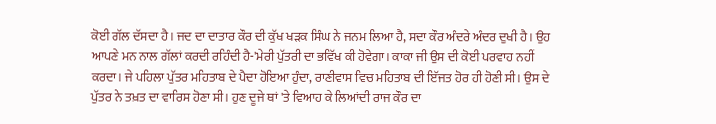ਕੋਈ ਗੱਲ ਦੱਸਦਾ ਹੈ। ਜਦ ਦਾ ਦਾਤਾਰ ਕੌਰ ਦੀ ਕੁੱਖ ਖੜਕ ਸਿੰਘ ਨੇ ਜਨਮ ਲਿਆ ਹੈ, ਸਦਾ ਕੌਰ ਅੰਦਰੇ ਅੰਦਰ ਦੁਖੀ ਹੈ। ਉਹ ਆਪਣੇ ਮਨ ਨਾਲ ਗੱਲਾਂ ਕਰਦੀ ਰਹਿੰਦੀ ਹੈ-'ਮੇਰੀ ਪੁੱਤਰੀ ਦਾ ਭਵਿੱਖ ਕੀ ਹੋਵੇਗਾ। ਕਾਕਾ ਜੀ ਉਸ ਦੀ ਕੋਈ ਪਰਵਾਹ ਨਹੀਂ ਕਰਦਾ। ਜੇ ਪਹਿਲਾ ਪੁੱਤਰ ਮਹਿਤਾਬ ਦੇ ਪੈਦਾ ਹੋਇਆ ਹੁੰਦਾ, ਰਾਣੀਵਾਸ ਵਿਚ ਮਹਿਤਾਬ ਦੀ ਇੱਜਤ ਹੋਰ ਹੀ ਹੋਣੀ ਸੀ। ਉਸ ਦੇ ਪੁੱਤਰ ਨੇ ਤਖ਼ਤ ਦਾ ਵਾਰਿਸ ਹੋਣਾ ਸੀ। ਹੁਣ ਦੂਜੇ ਥਾਂ 'ਤੇ ਵਿਆਹ ਕੇ ਲਿਆਂਦੀ ਰਾਜ ਕੌਰ ਦਾ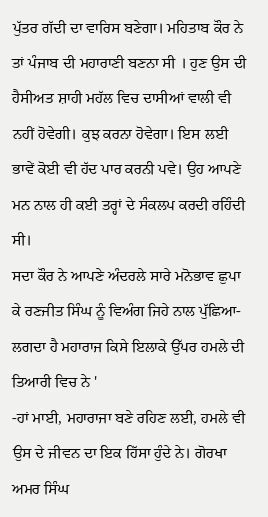ਪੁੱਤਰ ਗੱਦੀ ਦਾ ਵਾਰਿਸ ਬਣੇਗਾ। ਮਹਿਤਾਬ ਕੌਰ ਨੇ ਤਾਂ ਪੰਜਾਬ ਦੀ ਮਹਾਰਾਣੀ ਬਣਨਾ ਸੀ । ਹੁਣ ਉਸ ਦੀ ਹੈਸੀਅਤ ਸ਼ਾਹੀ ਮਹੱਲ ਵਿਚ ਦਾਸੀਆਂ ਵਾਲੀ ਵੀ ਨਹੀਂ ਹੋਵੇਗੀ। ਕੁਝ ਕਰਨਾ ਹੋਵੇਗਾ। ਇਸ ਲਈ ਭਾਵੇਂ ਕੋਈ ਵੀ ਹੱਦ ਪਾਰ ਕਰਨੀ ਪਵੇ। ਉਹ ਆਪਣੇ ਮਨ ਨਾਲ ਹੀ ਕਈ ਤਰ੍ਹਾਂ ਦੇ ਸੰਕਲਪ ਕਰਦੀ ਰਹਿੰਦੀ ਸੀ।
ਸਦਾ ਕੌਰ ਨੇ ਆਪਣੇ ਅੰਦਰਲੇ ਸਾਰੇ ਮਨੋਭਾਵ ਛੁਪਾ ਕੇ ਰਣਜੀਤ ਸਿੰਘ ਨੂੰ ਵਿਅੰਗ ਜਿਹੇ ਨਾਲ ਪੁੱਛਿਆ- ਲਗਦਾ ਹੈ ਮਹਾਰਾਜ ਕਿਸੇ ਇਲਾਕੇ ਉੱਪਰ ਹਮਲੇ ਦੀ ਤਿਆਰੀ ਵਿਚ ਨੇ '
-ਹਾਂ ਮਾਈ, ਮਹਾਰਾਜਾ ਬਣੇ ਰਹਿਣ ਲਈ, ਹਮਲੇ ਵੀ ਉਸ ਦੇ ਜੀਵਨ ਦਾ ਇਕ ਹਿੱਸਾ ਹੁੰਦੇ ਨੇ। ਗੋਰਖਾ ਅਮਰ ਸਿੰਘ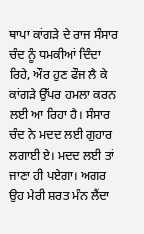ਥਾਪਾ ਕਾਂਗੜੇ ਦੇ ਰਾਜ ਸੰਸਾਰ ਚੰਦ ਨੂੰ ਧਮਕੀਆਂ ਦਿੰਦਾ ਰਿਹੇ, ਔਰ ਹੁਣ ਫੌਜ ਲੈ ਕੇ ਕਾਂਗੜੇ ਉੱਪਰ ਹਮਲਾ ਕਰਨ ਲਈ ਆ ਰਿਹਾ ਹੈ। ਸੰਸਾਰ ਚੰਦ ਨੇ ਮਦਦ ਲਈ ਗੁਹਾਰ ਲਗਾਈ ਏ। ਮਦਦ ਲਈ ਤਾਂ ਜਾਣਾ ਹੀ ਪਏਗਾ। ਅਗਰ ਉਹ ਮੇਰੀ ਸ਼ਰਤ ਮੰਨ ਲੈਂਦਾ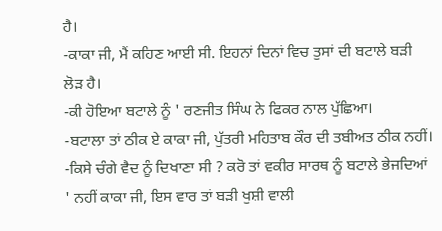ਹੈ।
-ਕਾਕਾ ਜੀ, ਮੈਂ ਕਹਿਣ ਆਈ ਸੀ. ਇਹਨਾਂ ਦਿਨਾਂ ਵਿਚ ਤੁਸਾਂ ਦੀ ਬਟਾਲੇ ਬੜੀ ਲੋੜ ਹੈ।
-ਕੀ ਹੋਇਆ ਬਟਾਲੇ ਨੂੰ ' ਰਣਜੀਤ ਸਿੰਘ ਨੇ ਫਿਕਰ ਨਾਲ ਪੁੱਛਿਆ।
-ਬਟਾਲਾ ਤਾਂ ਠੀਕ ਏ ਕਾਕਾ ਜੀ, ਪੁੱਤਰੀ ਮਹਿਤਾਬ ਕੌਰ ਦੀ ਤਬੀਅਤ ਠੀਕ ਨਹੀਂ।
-ਕਿਸੇ ਚੰਗੇ ਵੈਦ ਨੂੰ ਦਿਖਾਣਾ ਸੀ ? ਕਰੋ ਤਾਂ ਵਕੀਰ ਸਾਰਥ ਨੂੰ ਬਟਾਲੇ ਭੇਜਦਿਆਂ ' ਨਹੀਂ ਕਾਕਾ ਜੀ, ਇਸ ਵਾਰ ਤਾਂ ਬੜੀ ਖੁਸ਼ੀ ਵਾਲੀ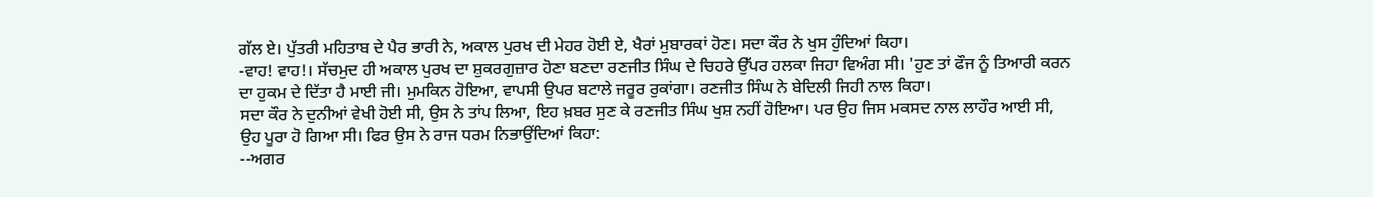ਗੱਲ ਏ। ਪੁੱਤਰੀ ਮਹਿਤਾਬ ਦੇ ਪੈਰ ਭਾਰੀ ਨੇ, ਅਕਾਲ ਪੁਰਖ ਦੀ ਮੇਹਰ ਹੋਈ ਏ, ਖੈਰਾਂ ਮੁਬਾਰਕਾਂ ਹੋਣ। ਸਦਾ ਕੌਰ ਨੇ ਖੁਸ ਹੁੰਦਿਆਂ ਕਿਹਾ।
-ਵਾਹ! ਵਾਹ!। ਸੱਚਮੁਦ ਹੀ ਅਕਾਲ ਪੁਰਖ ਦਾ ਸ਼ੁਕਰਗੁਜ਼ਾਰ ਹੋਣਾ ਬਣਦਾ ਰਣਜੀਤ ਸਿੰਘ ਦੇ ਚਿਹਰੇ ਉੱਪਰ ਹਲਕਾ ਜਿਹਾ ਵਿਅੰਗ ਸੀ। 'ਹੁਣ ਤਾਂ ਫੌਜ ਨੂੰ ਤਿਆਰੀ ਕਰਨ ਦਾ ਹੁਕਮ ਦੇ ਦਿੱਤਾ ਹੈ ਮਾਈ ਜੀ। ਮੁਮਕਿਨ ਹੋਇਆ, ਵਾਪਸੀ ਉਪਰ ਬਟਾਲੇ ਜਰੂਰ ਰੁਕਾਂਗਾ। ਰਣਜੀਤ ਸਿੰਘ ਨੇ ਬੇਦਿਲੀ ਜਿਹੀ ਨਾਲ ਕਿਹਾ।
ਸਦਾ ਕੌਰ ਨੇ ਦੁਨੀਆਂ ਵੇਖੀ ਹੋਈ ਸੀ, ਉਸ ਨੇ ਤਾਂਪ ਲਿਆ, ਇਹ ਖ਼ਬਰ ਸੁਣ ਕੇ ਰਣਜੀਤ ਸਿੰਘ ਖੁਸ਼ ਨਹੀਂ ਹੋਇਆ। ਪਰ ਉਹ ਜਿਸ ਮਕਸਦ ਨਾਲ ਲਾਹੌਰ ਆਈ ਸੀ, ਉਹ ਪੂਰਾ ਹੋ ਗਿਆ ਸੀ। ਫਿਰ ਉਸ ਨੇ ਰਾਜ ਧਰਮ ਨਿਭਾਉਂਦਿਆਂ ਕਿਹਾ:
--ਅਗਰ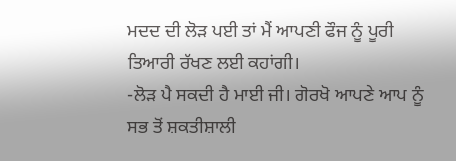ਮਦਦ ਦੀ ਲੋੜ ਪਈ ਤਾਂ ਮੈਂ ਆਪਣੀ ਫੌਜ ਨੂੰ ਪੂਰੀ ਤਿਆਰੀ ਰੱਖਣ ਲਈ ਕਹਾਂਗੀ।
-ਲੋੜ ਪੈ ਸਕਦੀ ਹੈ ਮਾਈ ਜੀ। ਗੋਰਖੋ ਆਪਣੇ ਆਪ ਨੂੰ ਸਭ ਤੋਂ ਸ਼ਕਤੀਸ਼ਾਲੀ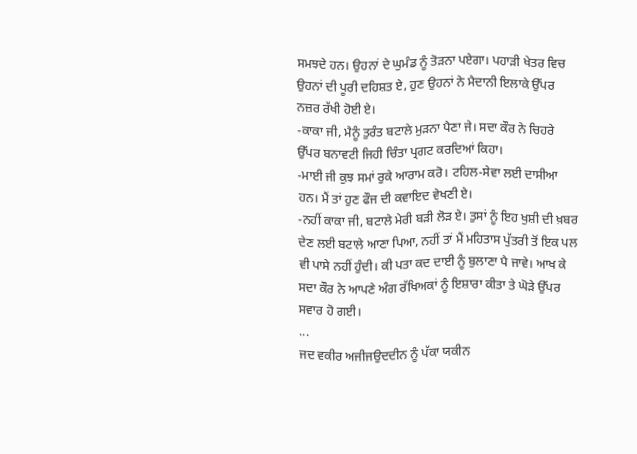ਸਮਝਦੇ ਹਨ। ਉਹਨਾਂ ਦੇ ਘੁਮੰਡ ਨੂੰ ਤੋੜਨਾ ਪਏਗਾ। ਪਹਾੜੀ ਖੇਤਰ ਵਿਚ ਉਹਨਾਂ ਦੀ ਪੂਰੀ ਦਹਿਸ਼ਤ ਏ, ਹੁਣ ਉਹਨਾਂ ਨੇ ਮੈਦਾਨੀ ਇਲਾਕੇ ਉੱਪਰ ਨਜ਼ਰ ਰੱਖੀ ਹੋਈ ਏ।
-ਕਾਕਾ ਜੀ, ਮੈਨੂੰ ਤੁਰੰਤ ਬਟਾਲੇ ਮੁੜਨਾ ਪੈਣਾ ਜੇ। ਸਦਾ ਕੌਰ ਨੇ ਚਿਹਰੇ ਉੱਪਰ ਬਨਾਵਟੀ ਜਿਹੀ ਚਿੰਤਾ ਪ੍ਰਗਟ ਕਰਦਿਆਂ ਕਿਹਾ।
-ਮਾਈ ਜੀ ਕੁਝ ਸਮਾਂ ਰੁਕੇ ਆਰਾਮ ਕਰੋ। ਟਹਿਲ-ਸੇਵਾ ਲਈ ਦਾਸੀਆ ਹਨ। ਮੈਂ ਤਾਂ ਹੁਣ ਫੌਜ ਦੀ ਕਵਾਇਦ ਵੇਖਣੀ ਏ।
-ਨਹੀਂ ਕਾਕਾ ਜੀ, ਬਟਾਲੇ ਮੇਰੀ ਬੜੀ ਲੋੜ ਏ। ਤੁਸਾਂ ਨੂੰ ਇਹ ਖੁਸ਼ੀ ਦੀ ਖ਼ਬਰ ਦੇਣ ਲਈ ਬਟਾਲੇ ਆਣਾ ਪਿਆ, ਨਹੀਂ ਤਾਂ ਮੈਂ ਮਹਿਤਾਸ ਪੁੱਤਰੀ ਤੋਂ ਇਕ ਪਲ ਵੀ ਪਾਸੇ ਨਹੀਂ ਹੁੰਦੀ। ਕੀ ਪਤਾ ਕਦ ਦਾਈ ਨੂੰ ਬੁਲਾਣਾ ਪੈ ਜਾਵੇ। ਆਖ ਕੇ ਸਦਾ ਕੌਰ ਨੇ ਆਪਣੇ ਅੰਗ ਰੱਖਿਅਕਾਂ ਨੂੰ ਇਸ਼ਾਰਾ ਕੀਤਾ ਤੇ ਘੋੜੇ ਉੱਪਰ ਸਵਾਰ ਹੋ ਗਈ।
...
ਜਦ ਵਕੀਰ ਅਜੀਜਉਦਦੀਨ ਨੂੰ ਪੱਕਾ ਯਕੀਨ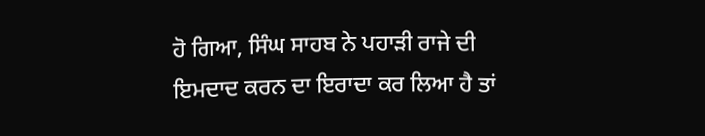ਹੋ ਗਿਆ, ਸਿੰਘ ਸਾਹਬ ਨੇ ਪਹਾੜੀ ਰਾਜੇ ਦੀ ਇਮਦਾਦ ਕਰਨ ਦਾ ਇਰਾਦਾ ਕਰ ਲਿਆ ਹੈ ਤਾਂ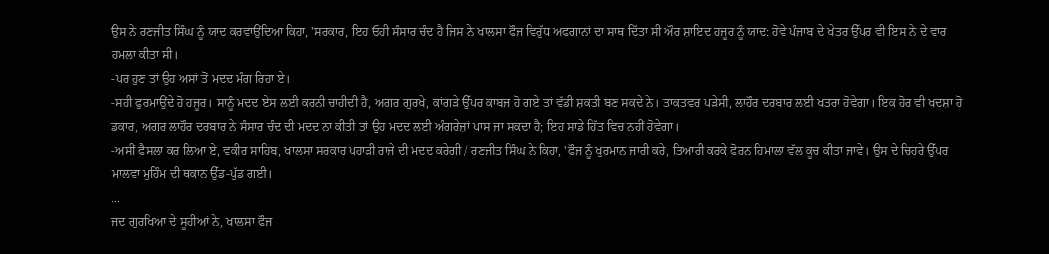ਉਸ ਨੇ ਰਣਜੀਤ ਸਿੰਘ ਨੂੰ ਯਾਦ ਕਰਵਾਉਂਦਿਆ ਕਿਹਾ, 'ਸਰਕਾਰ, ਇਹ ਓਹੀ ਸੰਸਾਰ ਚੰਦ ਹੈ ਜਿਸ ਨੇ ਖਾਲਸਾ ਫੌਜ ਵਿਰੁੱਧ ਅਫਗਾਨਾਂ ਦਾ ਸਾਥ ਦਿੱਤਾ ਸੀ ਔਰ ਸ਼ਾਇਦ ਹਜੂਰ ਨੂੰ ਯਾਦ: ਹੋਵੇ ਪੰਜਾਬ ਦੇ ਖੇਤਰ ਉੱਪਰ ਵੀ ਇਸ ਨੇ ਦੇ ਵਾਰ ਹਮਲਾ ਕੀਤਾ ਸੀ।
-ਪਰ ਹੁਣ ਤਾਂ ਉਹ ਅਸਾਂ ਤੋਂ ਮਦਦ ਮੰਗ ਰਿਹਾ ਏ।
-ਸਹੀ ਫੁਰਮਾਉਂਦੇ ਹੋ ਹਜੂਰ। ਸਾਨੂੰ ਮਦਦ ਏਸ ਲਈ ਕਰਨੀ ਚਾਹੀਦੀ ਹੈ, ਅਗਰ ਗੁਰਖੇ, ਕਾਂਗੜੇ ਉੱਪਰ ਕਾਬਜ ਹੋ ਗਏ ਤਾਂ ਵੱਡੀ ਸ਼ਕਤੀ ਬਣ ਸਕਦੇ ਨੇ। ਤਾਕਤਵਰ ਪੜੇਸੀ, ਲਾਹੌਰ ਦਰਬਾਰ ਲਈ ਖਤਰਾ ਹੋਵੇਗਾ। ਇਕ ਹੋਰ ਵੀ ਖਦਸ਼ਾ ਹੋ ਡਕਾਰ, ਅਗਰ ਲਾਹੌਰ ਦਰਬਾਰ ਨੇ ਸੰਸਾਰ ਚੰਦ ਦੀ ਮਦਦ ਨਾ ਕੀਤੀ ਤਾਂ ਉਹ ਮਦਦ ਲਈ ਅੰਗਰੇਜ਼ਾਂ ਪਾਸ ਜਾ ਸਕਦਾ ਹੈ; ਇਹ ਸਾਡੇ ਹਿੱਤ ਵਿਚ ਨਹੀਂ ਹੋਵੇਗਾ।
-ਅਸੀਂ ਫੈਸਲਾ ਕਰ ਲਿਆ ਏ, ਵਕੀਰ ਸਾਹਿਬ, ਖਾਲਸਾ ਸਰਕਾਰ ਪਹਾੜੀ ਰਾਜੇ ਦੀ ਮਦਦ ਕਰੇਗੀ / ਰਣਜੀਤ ਸਿੰਘ ਨੇ ਕਿਹਾ, 'ਫੌਜ ਨੂੰ ਖੁਰਮਾਨ ਜਾਰੀ ਕਰੇ, ਤਿਆਰੀ ਕਰਕੇ ਫੋਰਨ ਹਿਮਾਲਾ ਵੱਲ ਕੂਚ ਕੀਤਾ ਜਾਵੇ। ਉਸ ਦੇ ਚਿਹਰੇ ਉੱਪਰ ਮਾਲਵਾ ਮੁਹਿੰਮ ਦੀ ਥਕਾਨ ਉੱਡ-ਪੁੱਡ ਗਈ।
...
ਜਦ ਗੁਰਖਿਆ ਦੇ ਸੂਹੀਆਂ ਨੇ, ਖਾਲਸਾ ਫੌਜ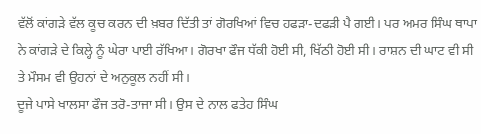ਵੱਲੋਂ ਕਾਂਗੜੇ ਵੱਲ ਕੂਚ ਕਰਨ ਦੀ ਖ਼ਬਰ ਦਿੱਤੀ ਤਾਂ ਗੋਰਖਿਆਂ ਵਿਚ ਹਫੜਾ-ਦਫੜੀ ਪੈ ਗਈ। ਪਰ ਅਮਰ ਸਿੰਘ ਥਾਪਾ ਨੇ ਕਾਂਗੜੇ ਦੇ ਕਿਲ੍ਹੇ ਨੂੰ ਘੇਰਾ ਪਾਈ ਰੱਖਿਆ। ਗੋਰਖਾ ਫੌਜ ਧੱਕੀ ਹੋਈ ਸੀ, ਖਿੱਠੀ ਹੋਈ ਸੀ। ਰਾਸ਼ਨ ਦੀ ਘਾਟ ਵੀ ਸੀ ਤੇ ਮੌਸਮ ਵੀ ਉਹਨਾਂ ਦੇ ਅਨੁਕੂਲ ਨਹੀਂ ਸੀ।
ਦੂਜੇ ਪਾਸੇ ਖਾਲਸਾ ਫੌਜ ਤਰੋ-ਤਾਜਾ ਸੀ। ਉਸ ਦੇ ਨਾਲ ਫਤੇਹ ਸਿੰਘ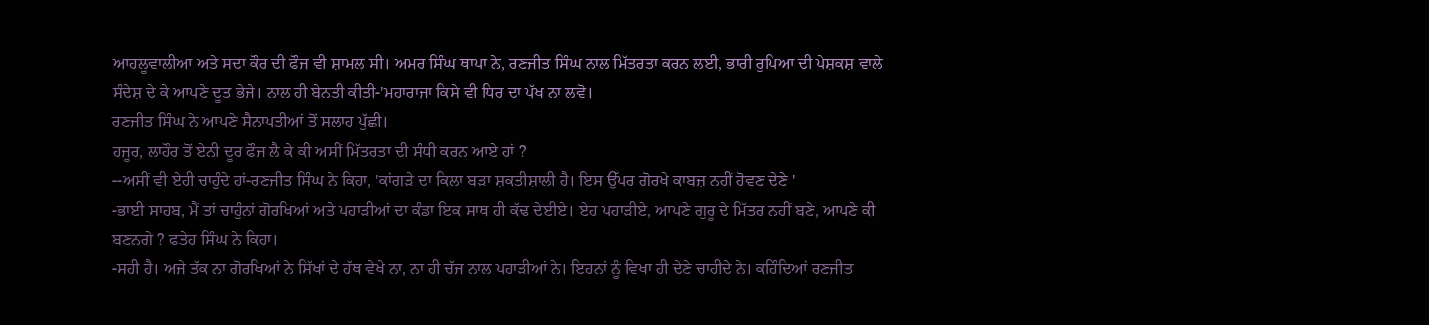ਆਹਲੂਵਾਲੀਆ ਅਤੇ ਸਦਾ ਕੌਰ ਦੀ ਫੌਜ ਵੀ ਸ਼ਾਮਲ ਸੀ। ਅਮਰ ਸਿੰਘ ਥਾਪਾ ਨੇ, ਰਣਜੀਤ ਸਿੰਘ ਨਾਲ ਮਿੱਤਰਤਾ ਕਰਨ ਲਈ, ਭਾਰੀ ਰੁਪਿਆ ਦੀ ਪੇਸ਼ਕਸ਼ ਵਾਲੇ ਸੰਦੇਸ਼ ਦੇ ਕੇ ਆਪਣੇ ਦੂਤ ਭੇਜੇ। ਨਾਲ ਹੀ ਬੇਨਤੀ ਕੀਤੀ-'ਮਹਾਰਾਜਾ ਕਿਸੇ ਵੀ ਧਿਰ ਦਾ ਪੱਖ ਨਾ ਲਵੋ।
ਰਣਜੀਤ ਸਿੰਘ ਨੇ ਆਪਣੇ ਸੈਨਾਪਤੀਆਂ ਤੋਂ ਸਲਾਹ ਪੁੱਛੀ।
ਹਜੂਰ, ਲਾਹੌਰ ਤੋਂ ਏਨੀ ਦੂਰ ਫੌਜ ਲੈ ਕੇ ਕੀ ਅਸੀਂ ਮਿੱਤਰਤਾ ਦੀ ਸੰਧੀ ਕਰਨ ਆਏ ਹਾਂ ?
--ਅਸੀਂ ਵੀ ਏਹੀ ਚਾਹੁੰਦੇ ਹਾਂ-ਰਣਜੀਤ ਸਿੰਘ ਨੇ ਕਿਹਾ, 'ਕਾਂਗੜੇ ਦਾ ਕਿਲਾ ਬੜਾ ਸ਼ਕਤੀਸ਼ਾਲੀ ਹੈ। ਇਸ ਉੱਪਰ ਗੋਰਖੇ ਕਾਬਜ਼ ਨਹੀਂ ਹੋਵਣ ਦੇਣੇ '
-ਭਾਈ ਸਾਹਬ, ਮੈਂ ਤਾਂ ਚਾਹੁੰਨਾਂ ਗੋਰਖਿਆਂ ਅਤੇ ਪਹਾੜੀਆਂ ਦਾ ਕੰਡਾ ਇਕ ਸਾਥ ਹੀ ਕੱਢ ਦੇਈਏ। ਏਹ ਪਹਾੜੀਏ, ਆਪਣੇ ਗੁਰੂ ਦੇ ਮਿੱਤਰ ਨਹੀਂ ਬਣੇ, ਆਪਣੇ ਕੀ ਬਣਨਗੇ ? ਫਤੇਹ ਸਿੰਘ ਨੇ ਕਿਹਾ।
-ਸਹੀ ਹੈ। ਅਜੇ ਤੱਕ ਨਾ ਗੋਰਖਿਆਂ ਨੇ ਸਿੱਖਾਂ ਦੇ ਹੱਥ ਵੇਖੇ ਨਾ, ਨਾ ਹੀ ਚੱਜ ਨਾਲ ਪਹਾੜੀਆਂ ਨੇ। ਇਹਨਾਂ ਨੂੰ ਵਿਖਾ ਹੀ ਦੇਣੇ ਚਾਹੀਦੇ ਨੇ। ਕਹਿੰਦਿਆਂ ਰਣਜੀਤ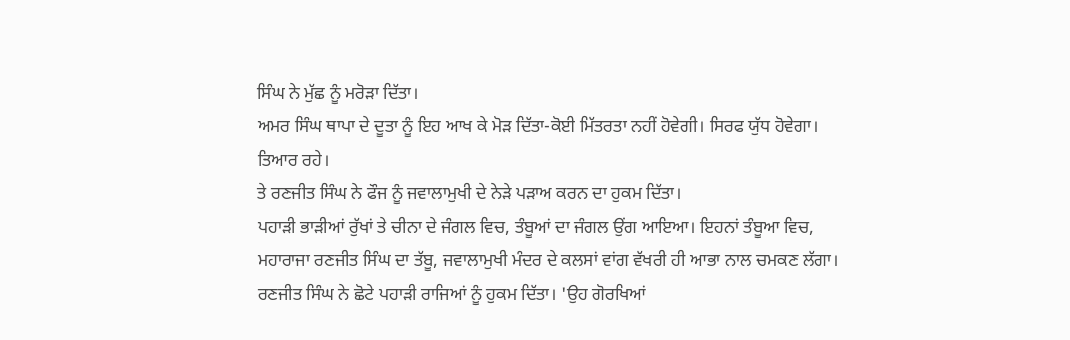ਸਿੰਘ ਨੇ ਮੁੱਛ ਨੂੰ ਮਰੋੜਾ ਦਿੱਤਾ।
ਅਮਰ ਸਿੰਘ ਥਾਪਾ ਦੇ ਦੂਤਾ ਨੂੰ ਇਹ ਆਖ ਕੇ ਮੋੜ ਦਿੱਤਾ-ਕੋਈ ਮਿੱਤਰਤਾ ਨਹੀਂ ਹੋਵੇਗੀ। ਸਿਰਫ ਯੁੱਧ ਹੋਵੇਗਾ। ਤਿਆਰ ਰਹੇ।
ਤੇ ਰਣਜੀਤ ਸਿੰਘ ਨੇ ਫੌਜ ਨੂੰ ਜਵਾਲਾਮੁਖੀ ਦੇ ਨੇੜੇ ਪੜਾਅ ਕਰਨ ਦਾ ਹੁਕਮ ਦਿੱਤਾ।
ਪਹਾੜੀ ਭਾੜੀਆਂ ਰੁੱਖਾਂ ਤੇ ਚੀਨਾ ਦੇ ਜੰਗਲ ਵਿਚ, ਤੰਬੂਆਂ ਦਾ ਜੰਗਲ ਉਂਗ ਆਇਆ। ਇਹਨਾਂ ਤੰਬੂਆ ਵਿਚ, ਮਹਾਰਾਜਾ ਰਣਜੀਤ ਸਿੰਘ ਦਾ ਤੱਬੂ, ਜਵਾਲਾਮੁਖੀ ਮੰਦਰ ਦੇ ਕਲਸਾਂ ਵਾਂਗ ਵੱਖਰੀ ਹੀ ਆਭਾ ਨਾਲ ਚਮਕਣ ਲੱਗਾ।
ਰਣਜੀਤ ਸਿੰਘ ਨੇ ਛੋਟੇ ਪਹਾੜੀ ਰਾਜਿਆਂ ਨੂੰ ਹੁਕਮ ਦਿੱਤਾ। 'ਉਹ ਗੋਰਖਿਆਂ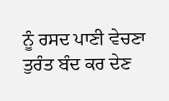ਨੂੰ ਰਸਦ ਪਾਣੀ ਵੇਚਣਾ ਤੁਰੰਤ ਬੰਦ ਕਰ ਦੇਣ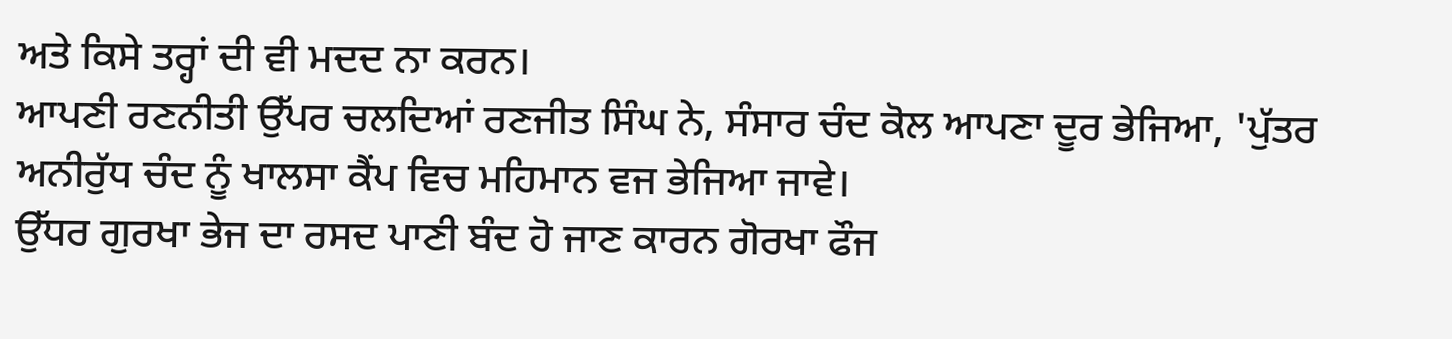ਅਤੇ ਕਿਸੇ ਤਰ੍ਹਾਂ ਦੀ ਵੀ ਮਦਦ ਨਾ ਕਰਨ।
ਆਪਣੀ ਰਣਨੀਤੀ ਉੱਪਰ ਚਲਦਿਆਂ ਰਣਜੀਤ ਸਿੰਘ ਨੇ, ਸੰਸਾਰ ਚੰਦ ਕੋਲ ਆਪਣਾ ਦੂਰ ਭੇਜਿਆ, 'ਪੁੱਤਰ ਅਨੀਰੁੱਧ ਚੰਦ ਨੂੰ ਖਾਲਸਾ ਕੈਂਪ ਵਿਚ ਮਹਿਮਾਨ ਵਜ ਭੇਜਿਆ ਜਾਵੇ।
ਉੱਧਰ ਗੁਰਖਾ ਭੇਜ ਦਾ ਰਸਦ ਪਾਣੀ ਬੰਦ ਹੋ ਜਾਣ ਕਾਰਨ ਗੋਰਖਾ ਫੌਜ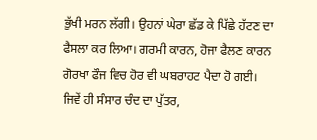ਭੁੱਖੀ ਮਰਨ ਲੱਗੀ। ਉਹਨਾਂ ਘੇਰਾ ਛੱਡ ਕੇ ਪਿੱਛੇ ਹੱਟਣ ਦਾ ਫੈਸਲਾ ਕਰ ਲਿਆ। ਗਰਮੀ ਕਾਰਨ, ਹੋਜਾ ਫੈਲਣ ਕਾਰਨ ਗੋਰਖਾ ਫੌਜ ਵਿਚ ਹੋਰ ਵੀ ਘਬਰਾਹਟ ਪੈਦਾ ਹੋ ਗਈ।
ਜਿਵੇਂ ਹੀ ਸੰਸਾਰ ਚੰਦ ਦਾ ਪੁੱਤਰ,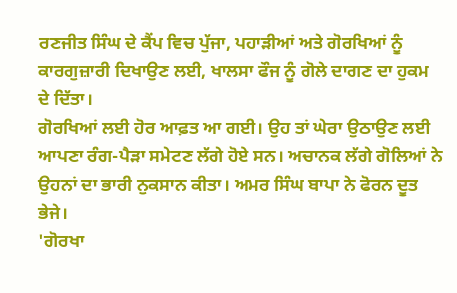ਰਣਜੀਤ ਸਿੰਘ ਦੇ ਕੈਂਪ ਵਿਚ ਪੁੱਜਾ, ਪਹਾੜੀਆਂ ਅਤੇ ਗੋਰਖਿਆਂ ਨੂੰ ਕਾਰਗੁਜ਼ਾਰੀ ਦਿਖਾਉਣ ਲਈ, ਖਾਲਸਾ ਫੌਜ ਨੂੰ ਗੋਲੇ ਦਾਗਣ ਦਾ ਹੁਕਮ ਦੇ ਦਿੱਤਾ।
ਗੋਰਖਿਆਂ ਲਈ ਹੋਰ ਆਫ਼ਤ ਆ ਗਈ। ਉਹ ਤਾਂ ਘੇਰਾ ਉਠਾਉਣ ਲਈ ਆਪਣਾ ਰੰਗ-ਪੈੜਾ ਸਮੇਟਣ ਲੱਗੇ ਹੋਏ ਸਨ। ਅਚਾਨਕ ਲੱਗੇ ਗੋਲਿਆਂ ਨੇ ਉਹਨਾਂ ਦਾ ਭਾਰੀ ਨੁਕਸਾਨ ਕੀਤਾ। ਅਮਰ ਸਿੰਘ ਬਾਪਾ ਨੇ ਫੋਰਨ ਦੂਤ ਭੇਜੇ।
'ਗੋਰਖਾ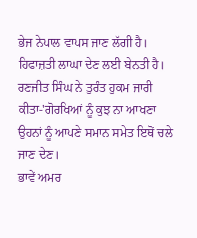ਭੇਜ ਨੇਪਾਲ ਵਾਪਸ ਜਾਣ ਲੱਗੀ ਹੈ। ਹਿਫਾਜ਼ਤੀ ਲਾਘਾ ਦੇਣ ਲਈ ਬੇਨਤੀ ਹੈ।
ਰਣਜੀਤ ਸਿੰਘ ਨੇ ਤੁਰੰਤ ਹੁਕਮ ਜਾਰੀ ਕੀਤਾ-'ਗੋਰਖਿਆਂ ਨੂੰ ਕੁਝ ਨਾ ਆਖਣਾ ਉਹਨਾਂ ਨੂੰ ਆਪਣੇ ਸਮਾਨ ਸਮੇਤ ਇਥੋਂ ਚਲੇ ਜਾਣ ਦੇਣ।
ਭਾਵੇਂ ਅਮਰ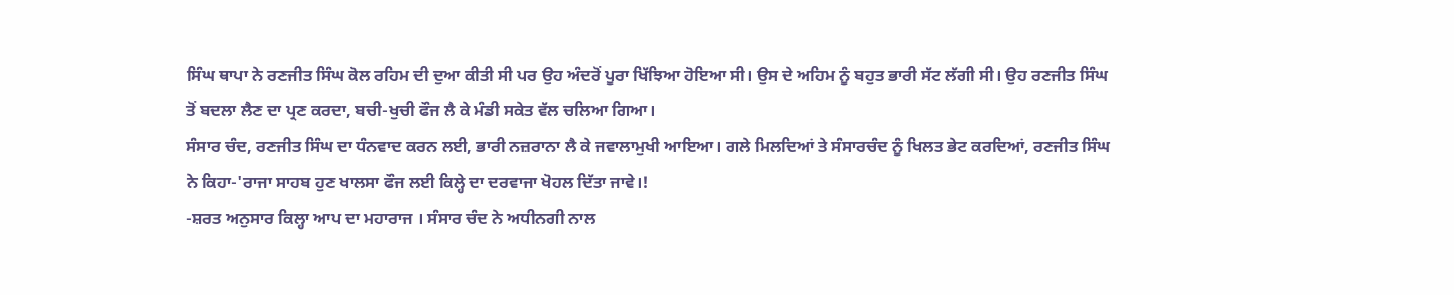ਸਿੰਘ ਥਾਪਾ ਨੇ ਰਣਜੀਤ ਸਿੰਘ ਕੋਲ ਰਹਿਮ ਦੀ ਦੁਆ ਕੀਤੀ ਸੀ ਪਰ ਉਹ ਅੰਦਰੋਂ ਪੂਰਾ ਖਿੱਝਿਆ ਹੋਇਆ ਸੀ। ਉਸ ਦੇ ਅਹਿਮ ਨੂੰ ਬਹੁਤ ਭਾਰੀ ਸੱਟ ਲੱਗੀ ਸੀ। ਉਹ ਰਣਜੀਤ ਸਿੰਘ ਤੋਂ ਬਦਲਾ ਲੈਣ ਦਾ ਪ੍ਰਣ ਕਰਦਾ, ਬਚੀ-ਖੁਚੀ ਫੌਜ ਲੈ ਕੇ ਮੰਡੀ ਸਕੇਤ ਵੱਲ ਚਲਿਆ ਗਿਆ।
ਸੰਸਾਰ ਚੰਦ, ਰਣਜੀਤ ਸਿੰਘ ਦਾ ਧੰਨਵਾਦ ਕਰਨ ਲਈ, ਭਾਰੀ ਨਜ਼ਰਾਨਾ ਲੈ ਕੇ ਜਵਾਲਾਮੁਖੀ ਆਇਆ। ਗਲੇ ਮਿਲਦਿਆਂ ਤੇ ਸੰਸਾਰਚੰਦ ਨੂੰ ਖਿਲਤ ਭੇਟ ਕਰਦਿਆਂ, ਰਣਜੀਤ ਸਿੰਘ ਨੇ ਕਿਹਾ-'ਰਾਜਾ ਸਾਹਬ ਹੁਣ ਖਾਲਸਾ ਫੌਜ ਲਈ ਕਿਲ੍ਹੇ ਦਾ ਦਰਵਾਜਾ ਖੋਹਲ ਦਿੱਤਾ ਜਾਵੇ।!
-ਸ਼ਰਤ ਅਨੁਸਾਰ ਕਿਲ੍ਹਾ ਆਪ ਦਾ ਮਹਾਰਾਜ । ਸੰਸਾਰ ਚੰਦ ਨੇ ਅਧੀਨਗੀ ਨਾਲ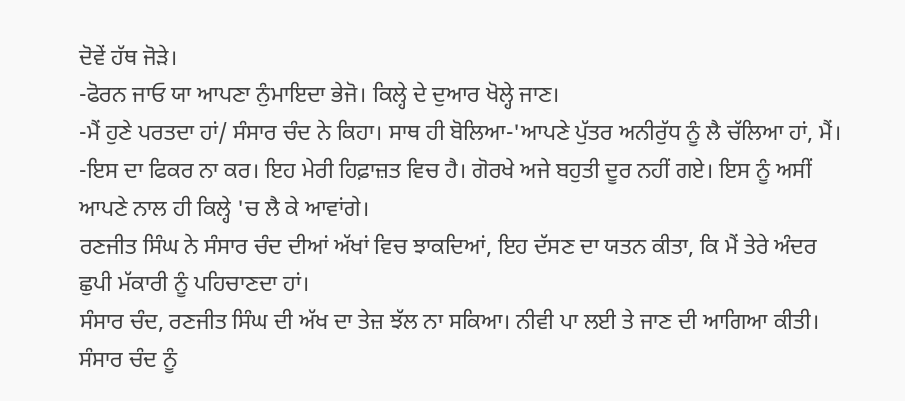ਦੋਵੇਂ ਹੱਥ ਜੋੜੇ।
-ਫੋਰਨ ਜਾਓ ਯਾ ਆਪਣਾ ਨੁੰਮਾਇਦਾ ਭੇਜੋ। ਕਿਲ੍ਹੇ ਦੇ ਦੁਆਰ ਖੋਲ੍ਹੇ ਜਾਣ।
-ਮੈਂ ਹੁਣੇ ਪਰਤਦਾ ਹਾਂ/ ਸੰਸਾਰ ਚੰਦ ਨੇ ਕਿਹਾ। ਸਾਥ ਹੀ ਬੋਲਿਆ-'ਆਪਣੇ ਪੁੱਤਰ ਅਨੀਰੁੱਧ ਨੂੰ ਲੈ ਚੱਲਿਆ ਹਾਂ, ਮੈਂ।
-ਇਸ ਦਾ ਫਿਕਰ ਨਾ ਕਰ। ਇਹ ਮੇਰੀ ਹਿਫ਼ਾਜ਼ਤ ਵਿਚ ਹੈ। ਗੋਰਖੇ ਅਜੇ ਬਹੁਤੀ ਦੂਰ ਨਹੀਂ ਗਏ। ਇਸ ਨੂੰ ਅਸੀਂ ਆਪਣੇ ਨਾਲ ਹੀ ਕਿਲ੍ਹੇ 'ਚ ਲੈ ਕੇ ਆਵਾਂਗੇ।
ਰਣਜੀਤ ਸਿੰਘ ਨੇ ਸੰਸਾਰ ਚੰਦ ਦੀਆਂ ਅੱਖਾਂ ਵਿਚ ਝਾਕਦਿਆਂ, ਇਹ ਦੱਸਣ ਦਾ ਯਤਨ ਕੀਤਾ, ਕਿ ਮੈਂ ਤੇਰੇ ਅੰਦਰ ਛੁਪੀ ਮੱਕਾਰੀ ਨੂੰ ਪਹਿਚਾਣਦਾ ਹਾਂ।
ਸੰਸਾਰ ਚੰਦ, ਰਣਜੀਤ ਸਿੰਘ ਦੀ ਅੱਖ ਦਾ ਤੇਜ਼ ਝੱਲ ਨਾ ਸਕਿਆ। ਨੀਵੀ ਪਾ ਲਈ ਤੇ ਜਾਣ ਦੀ ਆਗਿਆ ਕੀਤੀ।
ਸੰਸਾਰ ਚੰਦ ਨੂੰ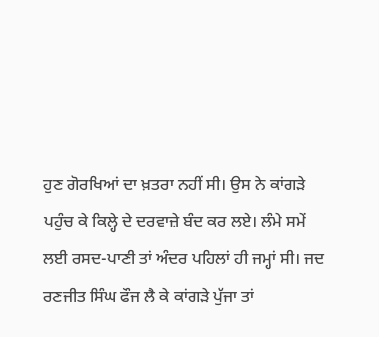ਹੁਣ ਗੋਰਖਿਆਂ ਦਾ ਖ਼ਤਰਾ ਨਹੀਂ ਸੀ। ਉਸ ਨੇ ਕਾਂਗੜੇ ਪਹੁੰਚ ਕੇ ਕਿਲ੍ਹੇ ਦੇ ਦਰਵਾਜ਼ੇ ਬੰਦ ਕਰ ਲਏ। ਲੰਮੇ ਸਮੇਂ ਲਈ ਰਸਦ-ਪਾਣੀ ਤਾਂ ਅੰਦਰ ਪਹਿਲਾਂ ਹੀ ਜਮ੍ਹਾਂ ਸੀ। ਜਦ ਰਣਜੀਤ ਸਿੰਘ ਫੌਜ ਲੈ ਕੇ ਕਾਂਗੜੇ ਪੁੱਜਾ ਤਾਂ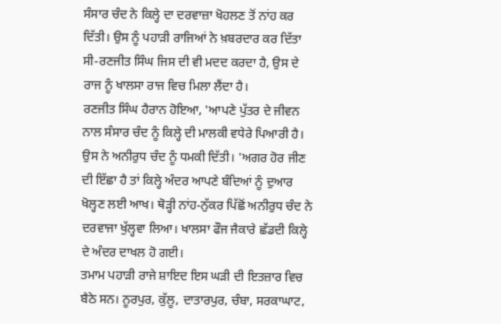ਸੰਸਾਰ ਚੰਦ ਨੇ ਕਿਲ੍ਹੇ ਦਾ ਦਰਵਾਜ਼ਾ ਖੋਹਲਣ ਤੋਂ ਨਾਂਹ ਕਰ ਦਿੱਤੀ। ਉਸ ਨੂੰ ਪਹਾੜੀ ਰਾਜਿਆਂ ਨੇ ਖ਼ਬਰਦਾਰ ਕਰ ਦਿੱਤਾ ਸੀ-ਰਣਜੀਤ ਸਿੰਘ ਜਿਸ ਦੀ ਵੀ ਮਦਦ ਕਰਦਾ ਹੈ, ਉਸ ਦੇ ਰਾਜ ਨੂੰ ਖਾਲਸਾ ਰਾਜ ਵਿਚ ਮਿਲਾ ਲੈਂਦਾ ਹੈ।
ਰਣਜੀਤ ਸਿੰਘ ਹੈਰਾਨ ਹੋਇਆ, 'ਆਪਣੇ ਪੁੱਤਰ ਦੇ ਜੀਵਨ ਨਾਲ ਸੰਸਾਰ ਚੰਦ ਨੂੰ ਕਿਲ੍ਹੇ ਦੀ ਮਾਲਕੀ ਵਧੇਰੇ ਪਿਆਰੀ ਹੈ। ਉਸ ਨੇ ਅਨੀਰੁਧ ਚੰਦ ਨੂੰ ਧਮਕੀ ਦਿੱਤੀ। 'ਅਗਰ ਹੋਰ ਜੀਣ ਦੀ ਇੱਛਾ ਹੈ ਤਾਂ ਕਿਲ੍ਹੇ ਅੰਦਰ ਆਪਣੇ ਬੰਦਿਆਂ ਨੂੰ ਦੁਆਰ ਖੋਲ੍ਹਣ ਲਈ ਆਖ। ਥੋੜ੍ਹੀ ਨਾਂਹ-ਨੁੱਕਰ ਪਿੱਛੋਂ ਅਨੀਰੁਧ ਚੰਦ ਨੇ ਦਰਵਾਜਾ ਖੁੱਲ੍ਹਵਾ ਲਿਆ। ਖਾਲਸਾ ਫੌਜ ਜੈਕਾਰੇ ਛੱਡਦੀ ਕਿਲ੍ਹੇ ਦੇ ਅੰਦਰ ਦਾਖਲ ਹੋ ਗਈ।
ਤਮਾਮ ਪਹਾੜੀ ਰਾਜੇ ਸ਼ਾਇਦ ਇਸ ਘੜੀ ਦੀ ਇਤਜ਼ਾਰ ਵਿਚ ਬੈਠੇ ਸਨ। ਨੂਰਪੁਰ, ਕੁੱਲੂ, ਦਾਤਾਰਪੁਰ, ਚੰਬਾ, ਸਰਕਾਘਾਟ,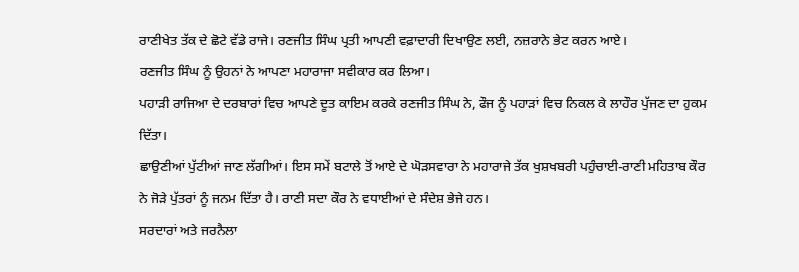ਰਾਣੀਖੇਤ ਤੱਕ ਦੇ ਛੋਟੇ ਵੱਡੇ ਰਾਜੇ। ਰਣਜੀਤ ਸਿੰਘ ਪ੍ਰਤੀ ਆਪਣੀ ਵਫ਼ਾਦਾਰੀ ਦਿਖਾਉਣ ਲਈ, ਨਜ਼ਰਾਨੇ ਭੇਟ ਕਰਨ ਆਏ।
ਰਣਜੀਤ ਸਿੰਘ ਨੂੰ ਉਹਨਾਂ ਨੇ ਆਪਣਾ ਮਹਾਰਾਜਾ ਸਵੀਕਾਰ ਕਰ ਲਿਆ।
ਪਹਾੜੀ ਰਾਜਿਆ ਦੇ ਦਰਬਾਰਾਂ ਵਿਚ ਆਪਣੇ ਦੂਤ ਕਾਇਮ ਕਰਕੇ ਰਣਜੀਤ ਸਿੰਘ ਨੇ, ਫੌਜ ਨੂੰ ਪਹਾੜਾਂ ਵਿਚ ਨਿਕਲ ਕੇ ਲਾਹੌਰ ਪੁੱਜਣ ਦਾ ਹੁਕਮ ਦਿੱਤਾ।
ਛਾਉਣੀਆਂ ਪੁੱਟੀਆਂ ਜਾਣ ਲੱਗੀਆਂ। ਇਸ ਸਮੇਂ ਬਟਾਲੇ ਤੋਂ ਆਏ ਦੇ ਘੋੜਸਵਾਰਾ ਨੇ ਮਹਾਰਾਜੇ ਤੱਕ ਖੁਸ਼ਖਬਰੀ ਪਹੁੰਚਾਈ-ਰਾਣੀ ਮਹਿਤਾਬ ਕੌਰ ਨੇ ਜੋੜੇ ਪੁੱਤਰਾਂ ਨੂੰ ਜਨਮ ਦਿੱਤਾ ਹੈ। ਰਾਣੀ ਸਦਾ ਕੌਰ ਨੇ ਵਧਾਈਆਂ ਦੇ ਸੰਦੇਸ਼ ਭੇਜੇ ਹਨ।
ਸਰਦਾਰਾਂ ਅਤੇ ਜਰਨੈਲਾ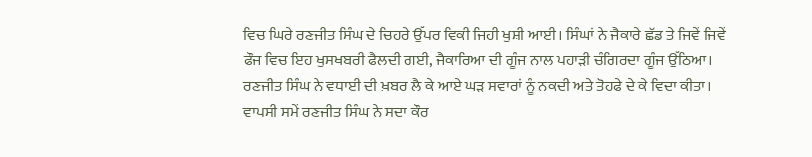ਵਿਚ ਘਿਰੇ ਰਣਜੀਤ ਸਿੰਘ ਦੇ ਚਿਹਰੇ ਉੱਪਰ ਵਿਕੀ ਜਿਹੀ ਖੁਸ਼ੀ ਆਈ। ਸਿੰਘਾਂ ਨੇ ਜੈਕਾਰੇ ਛੱਡ ਤੇ ਜਿਵੇਂ ਜਿਵੇਂ ਫੌਜ ਵਿਚ ਇਹ ਖੁਸਖਬਰੀ ਫੈਲਦੀ ਗਈ, ਜੈਕਾਰਿਆ ਦੀ ਗੂੰਜ ਨਾਲ ਪਹਾੜੀ ਚੰਗਿਰਦਾ ਗੂੰਜ ਉੱਠਿਆ। ਰਣਜੀਤ ਸਿੰਘ ਨੇ ਵਧਾਈ ਦੀ ਖ਼ਬਰ ਲੈ ਕੇ ਆਏ ਘੜ ਸਵਾਰਾਂ ਨੂੰ ਨਕਦੀ ਅਤੇ ਤੋਹਫੇ ਦੇ ਕੇ ਵਿਦਾ ਕੀਤਾ।
ਵਾਪਸੀ ਸਮੇਂ ਰਣਜੀਤ ਸਿੰਘ ਨੇ ਸਦਾ ਕੌਰ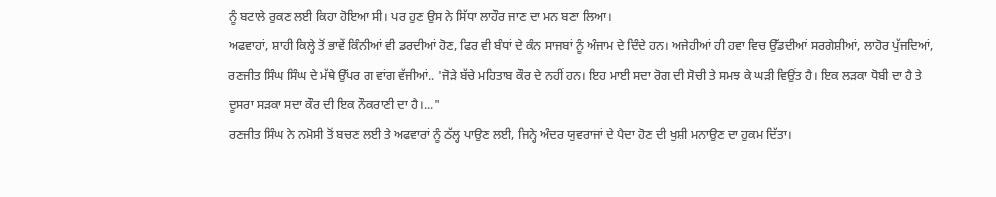ਨੂੰ ਬਟਾਲੇ ਰੁਕਣ ਲਈ ਕਿਹਾ ਹੋਇਆ ਸੀ। ਪਰ ਹੁਣ ਉਸ ਨੇ ਸਿੱਧਾ ਲਾਹੌਰ ਜਾਣ ਦਾ ਮਨ ਬਣਾ ਲਿਆ।
ਅਫਵਾਹਾਂ, ਸ਼ਾਹੀ ਕਿਲ੍ਹੇ ਤੋਂ ਭਾਵੇਂ ਕਿੰਨੀਆਂ ਵੀ ਡਰਦੀਆਂ ਹੋਣ, ਫਿਰ ਵੀ ਬੰਧਾਂ ਦੇ ਕੰਨ ਸਾਜਬਾਂ ਨੂੰ ਅੰਜਾਮ ਦੇ ਦਿੰਦੇ ਹਨ। ਅਜੇਹੀਆਂ ਹੀ ਹਵਾ ਵਿਚ ਉੱਡਦੀਆਂ ਸਰਗੇਸ਼ੀਆਂ, ਲਾਹੋਰ ਪੁੱਜਦਿਆਂ, ਰਣਜੀਤ ਸਿੰਘ ਸਿੰਘ ਦੇ ਮੱਥੇ ਉੱਪਰ ਗ ਵਾਂਗ ਵੱਜੀਆਂ.. 'ਜੋੜੇ ਬੱਚੇ ਮਹਿਤਾਬ ਕੌਰ ਦੇ ਨਹੀਂ ਹਨ। ਇਹ ਮਾਈ ਸਦਾ ਰੋਗ ਦੀ ਸੋਚੀ ਤੇ ਸਮਝ ਕੇ ਘੜੀ ਵਿਉਂਤ ਹੈ। ਇਕ ਲੜਕਾ ਧੋਬੀ ਦਾ ਹੈ ਤੇ ਦੂਸਰਾ ਸੜਕਾ ਸਦਾ ਕੌਰ ਦੀ ਇਕ ਨੌਕਰਾਣੀ ਦਾ ਹੈ।..."
ਰਣਜੀਤ ਸਿੰਘ ਨੇ ਨਮੋਸੀ ਤੋਂ ਬਚਣ ਲਈ ਤੇ ਅਫਵਾਰਾਂ ਨੂੰ ਠੱਲ੍ਹ ਪਾਉਣ ਲਈ, ਜਿਨ੍ਹੇ ਅੰਦਰ ਯੁਵਰਾਜਾਂ ਦੇ ਪੈਦਾ ਹੋਣ ਦੀ ਖੁਸ਼ੀ ਮਨਾਉਣ ਦਾ ਹੁਕਮ ਦਿੱਤਾ।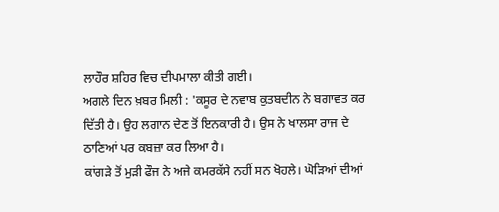ਲਾਹੌਰ ਸ਼ਹਿਰ ਵਿਚ ਦੀਪਮਾਲਾ ਕੀਤੀ ਗਈ।
ਅਗਲੇ ਦਿਨ ਖ਼ਬਰ ਮਿਲੀ : 'ਕਸੂਰ ਦੇ ਨਵਾਬ ਕੁਤਬਦੀਨ ਨੇ ਬਗਾਵਤ ਕਰ ਦਿੱਤੀ ਹੈ। ਉਹ ਲਗਾਨ ਦੇਣ ਤੋਂ ਇਨਕਾਰੀ ਹੈ। ਉਸ ਨੇ ਖਾਲਸਾ ਰਾਜ ਦੇ ਠਾਣਿਆਂ ਪਰ ਕਬਜ਼ਾ ਕਰ ਲਿਆ ਹੈ।
ਕਾਂਗੜੇ ਤੋਂ ਮੁੜੀ ਫੌਜ ਨੇ ਅਜੇ ਕਮਰਕੱਸੇ ਨਹੀਂ ਸਨ ਖੋਹਲੇ। ਘੋੜਿਆਂ ਦੀਆਂ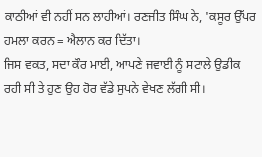ਕਾਠੀਆਂ ਵੀ ਨਹੀਂ ਸਨ ਲਾਹੀਆਂ। ਰਣਜੀਤ ਸਿੰਘ ਨੇ, 'ਕਸੂਰ ਉੱਪਰ ਹਮਲਾ ਕਰਨ = ਐਲਾਨ ਕਰ ਦਿੱਤਾ।
ਜਿਸ ਵਕਤ, ਸਦਾ ਕੌਰ ਮਾਈ, ਆਪਣੇ ਜਵਾਈ ਨੂੰ ਸਟਾਲੇ ਉਡੀਕ ਰਹੀ ਸੀ ਤੇ ਹੁਣ ਉਹ ਹੋਰ ਵੱਡੇ ਸੁਪਨੇ ਵੇਖਣ ਲੱਗੀ ਸੀ।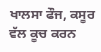ਖਾਲਸਾ ਫੌਜ, ਕਸੂਰ ਵੱਲ ਕੂਚ ਕਰਨ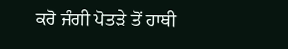ਕਰੋ ਜੰਗੀ ਪੋਤੜੇ ਤੋਂ ਹਾਥੀ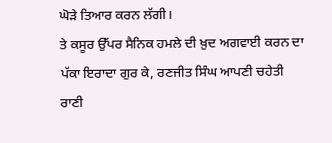ਘੋੜੇ ਤਿਆਰ ਕਰਨ ਲੱਗੀ।
ਤੇ ਕਸੂਰ ਉੱਪਰ ਸੈਨਿਕ ਹਮਲੇ ਦੀ ਖ਼ੁਦ ਅਗਵਾਈ ਕਰਨ ਦਾ ਪੱਕਾ ਇਰਾਦਾ ਗੁਰ ਕੇ, ਰਣਜੀਤ ਸਿੰਘ ਆਪਣੀ ਚਹੇਤੀ ਰਾਣੀ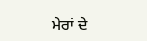ਮੇਰਾਂ ਦੇ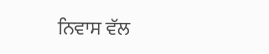ਨਿਵਾਸ ਵੱਲ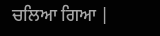ਚਲਿਆ ਗਿਆ |